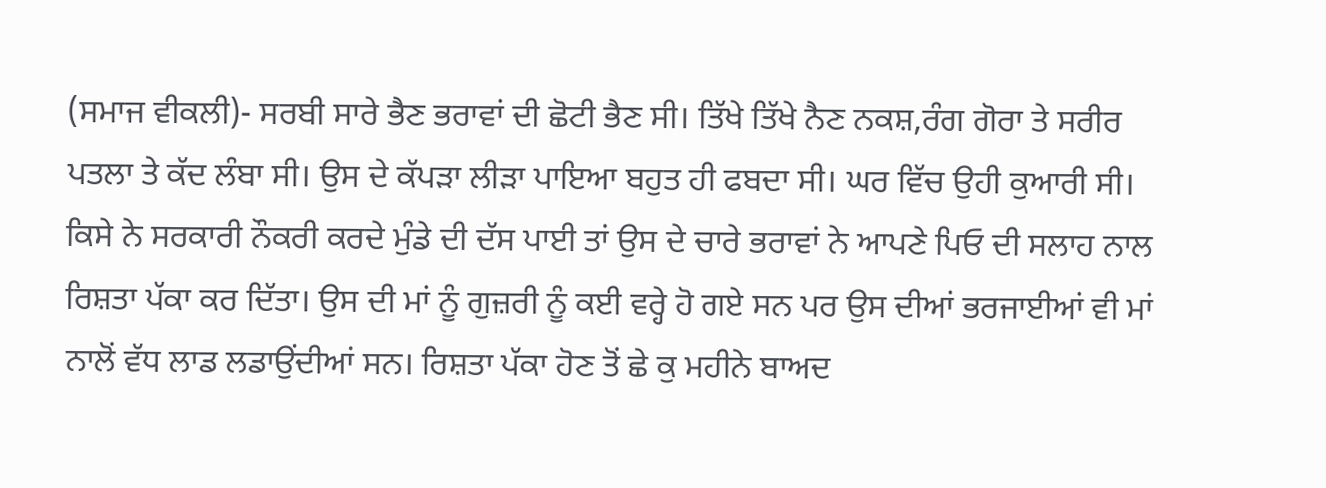(ਸਮਾਜ ਵੀਕਲੀ)- ਸਰਬੀ ਸਾਰੇ ਭੈਣ ਭਰਾਵਾਂ ਦੀ ਛੋਟੀ ਭੈਣ ਸੀ। ਤਿੱਖੇ ਤਿੱਖੇ ਨੈਣ ਨਕਸ਼,ਰੰਗ ਗੋਰਾ ਤੇ ਸਰੀਰ ਪਤਲਾ ਤੇ ਕੱਦ ਲੰਬਾ ਸੀ। ਉਸ ਦੇ ਕੱਪੜਾ ਲੀੜਾ ਪਾਇਆ ਬਹੁਤ ਹੀ ਫਬਦਾ ਸੀ। ਘਰ ਵਿੱਚ ਉਹੀ ਕੁਆਰੀ ਸੀ। ਕਿਸੇ ਨੇ ਸਰਕਾਰੀ ਨੌਕਰੀ ਕਰਦੇ ਮੁੰਡੇ ਦੀ ਦੱਸ ਪਾਈ ਤਾਂ ਉਸ ਦੇ ਚਾਰੇ ਭਰਾਵਾਂ ਨੇ ਆਪਣੇ ਪਿਓ ਦੀ ਸਲਾਹ ਨਾਲ ਰਿਸ਼ਤਾ ਪੱਕਾ ਕਰ ਦਿੱਤਾ। ਉਸ ਦੀ ਮਾਂ ਨੂੰ ਗੁਜ਼ਰੀ ਨੂੰ ਕਈ ਵਰ੍ਹੇ ਹੋ ਗਏ ਸਨ ਪਰ ਉਸ ਦੀਆਂ ਭਰਜਾਈਆਂ ਵੀ ਮਾਂ ਨਾਲੋਂ ਵੱਧ ਲਾਡ ਲਡਾਉਂਦੀਆਂ ਸਨ। ਰਿਸ਼ਤਾ ਪੱਕਾ ਹੋਣ ਤੋਂ ਛੇ ਕੁ ਮਹੀਨੇ ਬਾਅਦ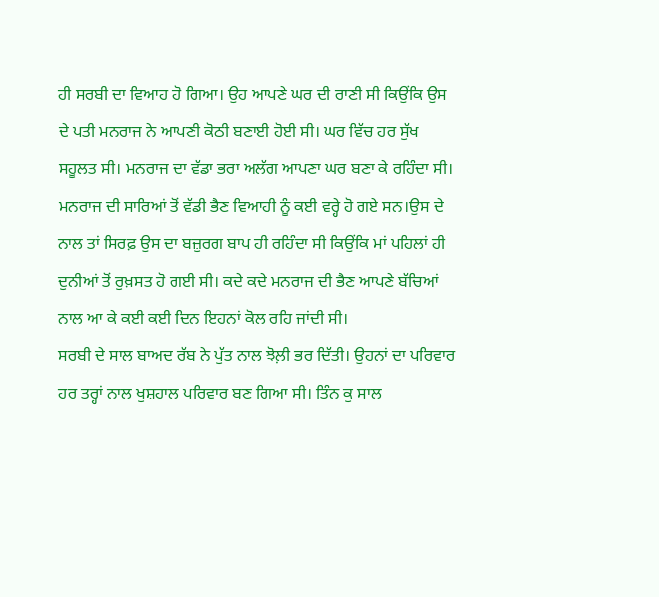ਹੀ ਸਰਬੀ ਦਾ ਵਿਆਹ ਹੋ ਗਿਆ। ਉਹ ਆਪਣੇ ਘਰ ਦੀ ਰਾਣੀ ਸੀ ਕਿਉਂਕਿ ਉਸ ਦੇ ਪਤੀ ਮਨਰਾਜ ਨੇ ਆਪਣੀ ਕੋਠੀ ਬਣਾਈ ਹੋਈ ਸੀ। ਘਰ ਵਿੱਚ ਹਰ ਸੁੱਖ ਸਹੂਲਤ ਸੀ। ਮਨਰਾਜ ਦਾ ਵੱਡਾ ਭਰਾ ਅਲੱਗ ਆਪਣਾ ਘਰ ਬਣਾ ਕੇ ਰਹਿੰਦਾ ਸੀ। ਮਨਰਾਜ ਦੀ ਸਾਰਿਆਂ ਤੋਂ ਵੱਡੀ ਭੈਣ ਵਿਆਹੀ ਨੂੰ ਕਈ ਵਰ੍ਹੇ ਹੋ ਗਏ ਸਨ।ਉਸ ਦੇ ਨਾਲ ਤਾਂ ਸਿਰਫ਼ ਉਸ ਦਾ ਬਜ਼ੁਰਗ ਬਾਪ ਹੀ ਰਹਿੰਦਾ ਸੀ ਕਿਉਂਕਿ ਮਾਂ ਪਹਿਲਾਂ ਹੀ ਦੁਨੀਆਂ ਤੋਂ ਰੁਖ਼ਸਤ ਹੋ ਗਈ ਸੀ। ਕਦੇ ਕਦੇ ਮਨਰਾਜ ਦੀ ਭੈਣ ਆਪਣੇ ਬੱਚਿਆਂ ਨਾਲ ਆ ਕੇ ਕਈ ਕਈ ਦਿਨ ਇਹਨਾਂ ਕੋਲ ਰਹਿ ਜਾਂਦੀ ਸੀ।
ਸਰਬੀ ਦੇ ਸਾਲ ਬਾਅਦ ਰੱਬ ਨੇ ਪੁੱਤ ਨਾਲ ਝੋਲ਼ੀ ਭਰ ਦਿੱਤੀ। ਉਹਨਾਂ ਦਾ ਪਰਿਵਾਰ ਹਰ ਤਰ੍ਹਾਂ ਨਾਲ ਖੁਸ਼ਹਾਲ ਪਰਿਵਾਰ ਬਣ ਗਿਆ ਸੀ। ਤਿੰਨ ਕੁ ਸਾਲ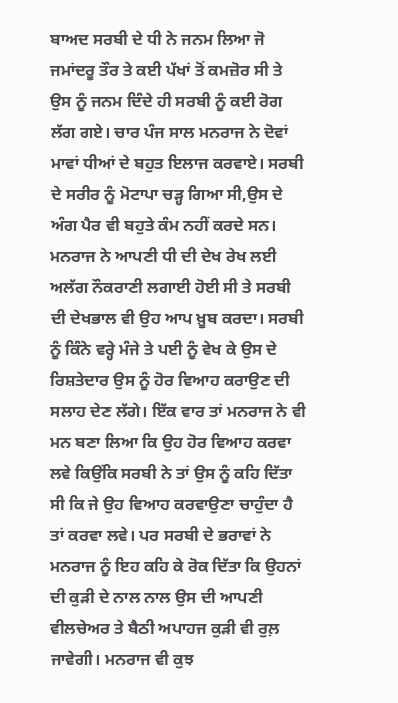ਬਾਅਦ ਸਰਬੀ ਦੇ ਧੀ ਨੇ ਜਨਮ ਲਿਆ ਜੋ ਜਮਾਂਦਰੂ ਤੌਰ ਤੇ ਕਈ ਪੱਖਾਂ ਤੋਂ ਕਮਜ਼ੋਰ ਸੀ ਤੇ ਉਸ ਨੂੰ ਜਨਮ ਦਿੰਦੇ ਹੀ ਸਰਬੀ ਨੂੰ ਕਈ ਰੋਗ ਲੱਗ ਗਏ। ਚਾਰ ਪੰਜ ਸਾਲ ਮਨਰਾਜ ਨੇ ਦੋਵਾਂ ਮਾਵਾਂ ਧੀਆਂ ਦੇ ਬਹੁਤ ਇਲਾਜ ਕਰਵਾਏ। ਸਰਬੀ ਦੇ ਸਰੀਰ ਨੂੰ ਮੋਟਾਪਾ ਚੜ੍ਹ ਗਿਆ ਸੀ,ਉਸ ਦੇ ਅੰਗ ਪੈਰ ਵੀ ਬਹੁਤੇ ਕੰਮ ਨਹੀਂ ਕਰਦੇ ਸਨ। ਮਨਰਾਜ ਨੇ ਆਪਣੀ ਧੀ ਦੀ ਦੇਖ ਰੇਖ ਲਈ ਅਲੱਗ ਨੌਕਰਾਣੀ ਲਗਾਈ ਹੋਈ ਸੀ ਤੇ ਸਰਬੀ ਦੀ ਦੇਖਭਾਲ ਵੀ ਉਹ ਆਪ ਖ਼ੂਬ ਕਰਦਾ। ਸਰਬੀ ਨੂੰ ਕਿੰਨੇ ਵਰ੍ਹੇ ਮੰਜੇ ਤੇ ਪਈ ਨੂੰ ਵੇਖ ਕੇ ਉਸ ਦੇ ਰਿਸ਼ਤੇਦਾਰ ਉਸ ਨੂੰ ਹੋਰ ਵਿਆਹ ਕਰਾਉਣ ਦੀ ਸਲਾਹ ਦੇਣ ਲੱਗੇ। ਇੱਕ ਵਾਰ ਤਾਂ ਮਨਰਾਜ ਨੇ ਵੀ ਮਨ ਬਣਾ ਲਿਆ ਕਿ ਉਹ ਹੋਰ ਵਿਆਹ ਕਰਵਾ ਲਵੇ ਕਿਉਂਕਿ ਸਰਬੀ ਨੇ ਤਾਂ ਉਸ ਨੂੰ ਕਹਿ ਦਿੱਤਾ ਸੀ ਕਿ ਜੇ ਉਹ ਵਿਆਹ ਕਰਵਾਉਣਾ ਚਾਹੁੰਦਾ ਹੈ ਤਾਂ ਕਰਵਾ ਲਵੇ। ਪਰ ਸਰਬੀ ਦੇ ਭਰਾਵਾਂ ਨੇ ਮਨਰਾਜ ਨੂੰ ਇਹ ਕਹਿ ਕੇ ਰੋਕ ਦਿੱਤਾ ਕਿ ਉਹਨਾਂ ਦੀ ਕੁੜੀ ਦੇ ਨਾਲ ਨਾਲ ਉਸ ਦੀ ਆਪਣੀ ਵੀਲਚੇਅਰ ਤੇ ਬੈਠੀ ਅਪਾਹਜ ਕੁੜੀ ਵੀ ਰੁਲ਼ ਜਾਵੇਗੀ। ਮਨਰਾਜ ਵੀ ਕੁਝ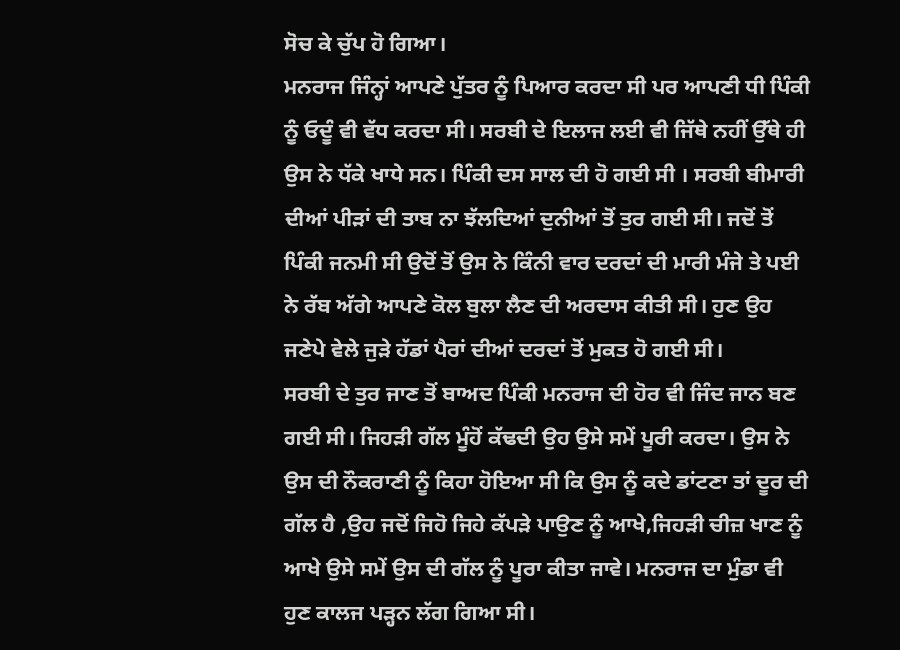ਸੋਚ ਕੇ ਚੁੱਪ ਹੋ ਗਿਆ।
ਮਨਰਾਜ ਜਿੰਨ੍ਹਾਂ ਆਪਣੇ ਪੁੱਤਰ ਨੂੰ ਪਿਆਰ ਕਰਦਾ ਸੀ ਪਰ ਆਪਣੀ ਧੀ ਪਿੰਕੀ ਨੂੰ ਓਦੂੰ ਵੀ ਵੱਧ ਕਰਦਾ ਸੀ। ਸਰਬੀ ਦੇ ਇਲਾਜ ਲਈ ਵੀ ਜਿੱਥੇ ਨਹੀਂ ਉੱਥੇ ਹੀ ਉਸ ਨੇ ਧੱਕੇ ਖਾਧੇ ਸਨ। ਪਿੰਕੀ ਦਸ ਸਾਲ ਦੀ ਹੋ ਗਈ ਸੀ । ਸਰਬੀ ਬੀਮਾਰੀ ਦੀਆਂ ਪੀੜਾਂ ਦੀ ਤਾਬ ਨਾ ਝੱਲਦਿਆਂ ਦੁਨੀਆਂ ਤੋਂ ਤੁਰ ਗਈ ਸੀ। ਜਦੋਂ ਤੋਂ ਪਿੰਕੀ ਜਨਮੀ ਸੀ ਉਦੋਂ ਤੋਂ ਉਸ ਨੇ ਕਿੰਨੀ ਵਾਰ ਦਰਦਾਂ ਦੀ ਮਾਰੀ ਮੰਜੇ ਤੇ ਪਈ ਨੇ ਰੱਬ ਅੱਗੇ ਆਪਣੇ ਕੋਲ ਬੁਲਾ ਲੈਣ ਦੀ ਅਰਦਾਸ ਕੀਤੀ ਸੀ। ਹੁਣ ਉਹ ਜਣੇਪੇ ਵੇਲੇ ਜੁੜੇ ਹੱਡਾਂ ਪੈਰਾਂ ਦੀਆਂ ਦਰਦਾਂ ਤੋਂ ਮੁਕਤ ਹੋ ਗਈ ਸੀ।
ਸਰਬੀ ਦੇ ਤੁਰ ਜਾਣ ਤੋਂ ਬਾਅਦ ਪਿੰਕੀ ਮਨਰਾਜ ਦੀ ਹੋਰ ਵੀ ਜਿੰਦ ਜਾਨ ਬਣ ਗਈ ਸੀ। ਜਿਹੜੀ ਗੱਲ ਮੂੰਹੋਂ ਕੱਢਦੀ ਉਹ ਉਸੇ ਸਮੇਂ ਪੂਰੀ ਕਰਦਾ। ਉਸ ਨੇ ਉਸ ਦੀ ਨੌਕਰਾਣੀ ਨੂੰ ਕਿਹਾ ਹੋਇਆ ਸੀ ਕਿ ਉਸ ਨੂੰ ਕਦੇ ਡਾਂਟਣਾ ਤਾਂ ਦੂਰ ਦੀ ਗੱਲ ਹੈ ,ਉਹ ਜਦੋਂ ਜਿਹੋ ਜਿਹੇ ਕੱਪੜੇ ਪਾਉਣ ਨੂੰ ਆਖੇ,ਜਿਹੜੀ ਚੀਜ਼ ਖਾਣ ਨੂੰ ਆਖੇ ਉਸੇ ਸਮੇਂ ਉਸ ਦੀ ਗੱਲ ਨੂੰ ਪੂਰਾ ਕੀਤਾ ਜਾਵੇ। ਮਨਰਾਜ ਦਾ ਮੁੰਡਾ ਵੀ ਹੁਣ ਕਾਲਜ ਪੜ੍ਹਨ ਲੱਗ ਗਿਆ ਸੀ।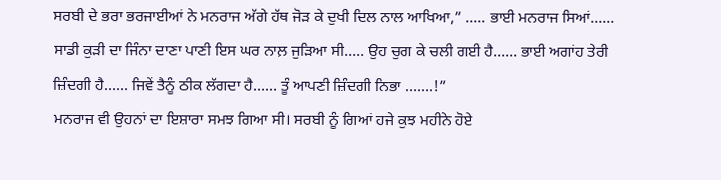ਸਰਬੀ ਦੇ ਭਰਾ ਭਰਜਾਈਆਂ ਨੇ ਮਨਰਾਜ ਅੱਗੇ ਹੱਥ ਜੋੜ ਕੇ ਦੁਖੀ ਦਿਲ ਨਾਲ ਆਖਿਆ,” ….. ਭਾਈ ਮਨਰਾਜ ਸਿਆਂ…… ਸਾਡੀ ਕੁੜੀ ਦਾ ਜਿੰਨਾ ਦਾਣਾ ਪਾਣੀ ਇਸ ਘਰ ਨਾਲ਼ ਜੁੜਿਆ ਸੀ….. ਉਹ ਚੁਗ ਕੇ ਚਲੀ ਗਈ ਹੈ…… ਭਾਈ ਅਗਾਂਹ ਤੇਰੀ ਜ਼ਿੰਦਗੀ ਹੈ…… ਜਿਵੇਂ ਤੈਨੂੰ ਠੀਕ ਲੱਗਦਾ ਹੈ…… ਤੂੰ ਆਪਣੀ ਜ਼ਿੰਦਗੀ ਨਿਭਾ …….!”
ਮਨਰਾਜ ਵੀ ਉਹਨਾਂ ਦਾ ਇਸ਼ਾਰਾ ਸਮਝ ਗਿਆ ਸੀ। ਸਰਬੀ ਨੂੰ ਗਿਆਂ ਹਜੇ ਕੁਝ ਮਹੀਨੇ ਹੋਏ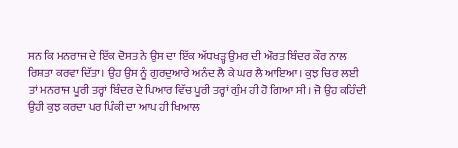ਸਨ ਕਿ ਮਨਰਾਜ ਦੇ ਇੱਕ ਦੋਸਤ ਨੇ ਉਸ ਦਾ ਇੱਕ ਅੱਧਖੜ੍ਹ ਉਮਰ ਦੀ ਔਰਤ ਬਿੰਦਰ ਕੌਰ ਨਾਲ ਰਿਸ਼ਤਾ ਕਰਵਾ ਦਿੱਤਾ। ਉਹ ਉਸ ਨੂੰ ਗੁਰਦੁਆਰੇ ਅਨੰਦ ਲੈ ਕੇ ਘਰ ਲੈ ਆਇਆ। ਕੁਝ ਚਿਰ ਲਈ ਤਾਂ ਮਨਰਾਜ ਪੂਰੀ ਤਰ੍ਹਾਂ ਬਿੰਦਰ ਦੇ ਪਿਆਰ ਵਿੱਚ ਪੂਰੀ ਤਰ੍ਹਾਂ ਗੁੰਮ ਹੀ ਹੋ ਗਿਆ ਸੀ। ਜੋ ਉਹ ਕਹਿੰਦੀ ਉਹੀ ਕੁਝ ਕਰਦਾ ਪਰ ਪਿੰਕੀ ਦਾ ਆਪ ਹੀ ਖਿਆਲ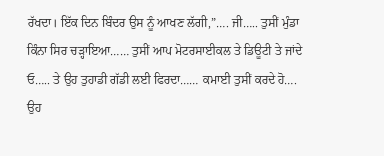ਰੱਖਦਾ। ਇੱਕ ਦਿਨ ਬਿੰਦਰ ਉਸ ਨੂੰ ਆਖਣ ਲੱਗੀ,”…. ਜੀ….. ਤੁਸੀਂ ਮੁੰਡਾ ਕਿੰਨਾ ਸਿਰ ਚੜ੍ਹਾਇਆ…… ਤੁਸੀਂ ਆਪ ਮੋਟਰਸਾਈਕਲ ਤੇ ਡਿਊਟੀ ਤੇ ਜਾਂਦੇ ਓ….. ਤੇ ਉਹ ਤੁਹਾਡੀ ਗੱਡੀ ਲਈ ਫਿਰਦਾ…… ਕਮਾਈ ਤੁਸੀਂ ਕਰਦੇ ਹੋ…. ਉਹ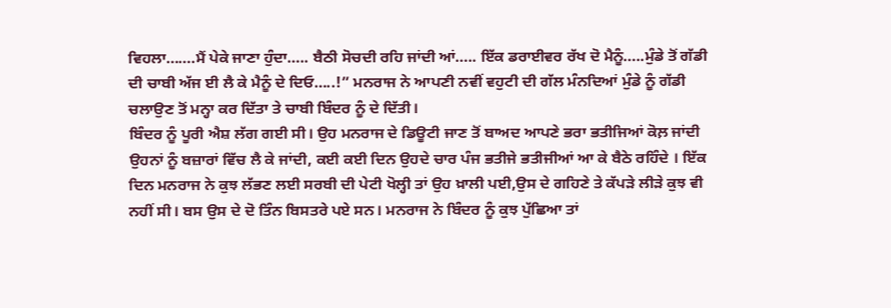ਵਿਹਲਾ…….ਮੈਂ ਪੇਕੇ ਜਾਣਾ ਹੁੰਦਾ….. ਬੈਠੀ ਸੋਚਦੀ ਰਹਿ ਜਾਂਦੀ ਆਂ….. ਇੱਕ ਡਰਾਈਵਰ ਰੱਖ ਦੋ ਮੈਨੂੰ…..ਮੁੰਡੇ ਤੋਂ ਗੱਡੀ ਦੀ ਚਾਬੀ ਅੱਜ ਈ ਲੈ ਕੇ ਮੈਨੂੰ ਦੇ ਦਿਓ…..!” ਮਨਰਾਜ ਨੇ ਆਪਣੀ ਨਵੀਂ ਵਹੁਟੀ ਦੀ ਗੱਲ ਮੰਨਦਿਆਂ ਮੁੰਡੇ ਨੂੰ ਗੱਡੀ ਚਲਾਉਣ ਤੋਂ ਮਨ੍ਹਾ ਕਰ ਦਿੱਤਾ ਤੇ ਚਾਬੀ ਬਿੰਦਰ ਨੂੰ ਦੇ ਦਿੱਤੀ।
ਬਿੰਦਰ ਨੂੰ ਪੂਰੀ ਐਸ਼ ਲੱਗ ਗਈ ਸੀ। ਉਹ ਮਨਰਾਜ ਦੇ ਡਿਊਟੀ ਜਾਣ ਤੋਂ ਬਾਅਦ ਆਪਣੇ ਭਰਾ ਭਤੀਜਿਆਂ ਕੋਲ਼ ਜਾਂਦੀ ਉਹਨਾਂ ਨੂੰ ਬਜ਼ਾਰਾਂ ਵਿੱਚ ਲੈ ਕੇ ਜਾਂਦੀ, ਕਈ ਕਈ ਦਿਨ ਉਹਦੇ ਚਾਰ ਪੰਜ ਭਤੀਜੇ ਭਤੀਜੀਆਂ ਆ ਕੇ ਬੈਠੇ ਰਹਿੰਦੇ । ਇੱਕ ਦਿਨ ਮਨਰਾਜ ਨੇ ਕੁਝ ਲੱਭਣ ਲਈ ਸਰਬੀ ਦੀ ਪੇਟੀ ਖੋਲ੍ਹੀ ਤਾਂ ਉਹ ਖ਼ਾਲੀ ਪਈ,ਉਸ ਦੇ ਗਹਿਣੇ ਤੇ ਕੱਪੜੇ ਲੀੜੇ ਕੁਝ ਵੀ ਨਹੀਂ ਸੀ। ਬਸ ਉਸ ਦੇ ਦੋ ਤਿੰਨ ਬਿਸਤਰੇ ਪਏ ਸਨ। ਮਨਰਾਜ ਨੇ ਬਿੰਦਰ ਨੂੰ ਕੁਝ ਪੁੱਛਿਆ ਤਾਂ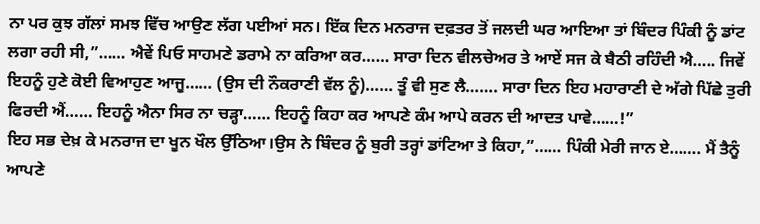ਨਾ ਪਰ ਕੁਝ ਗੱਲਾਂ ਸਮਝ ਵਿੱਚ ਆਉਣ ਲੱਗ ਪਈਆਂ ਸਨ। ਇੱਕ ਦਿਨ ਮਨਰਾਜ ਦਫ਼ਤਰ ਤੋਂ ਜਲਦੀ ਘਰ ਆਇਆ ਤਾਂ ਬਿੰਦਰ ਪਿੰਕੀ ਨੂੰ ਡਾਂਟ ਲਗਾ ਰਹੀ ਸੀ,”…… ਐਵੇਂ ਪਿਓ ਸਾਹਮਣੇ ਡਰਾਮੇ ਨਾ ਕਰਿਆ ਕਰ…… ਸਾਰਾ ਦਿਨ ਵੀਲਚੇਅਰ ਤੇ ਆਏਂ ਸਜ ਕੇ ਬੈਠੀ ਰਹਿੰਦੀ ਐ….. ਜਿਵੇਂ ਇਹਨੂੰ ਹੁਣੇ ਕੋਈ ਵਿਆਹੁਣ ਆਜੂ…… (ਉਸ ਦੀ ਨੌਕਰਾਣੀ ਵੱਲ ਨੂੰ)…… ਤੂੰ ਵੀ ਸੁਣ ਲੈ……. ਸਾਰਾ ਦਿਨ ਇਹ ਮਹਾਰਾਣੀ ਦੇ ਅੱਗੇ ਪਿੱਛੇ ਤੁਰੀ ਫਿਰਦੀ ਐਂ…… ਇਹਨੂੰ ਐਨਾ ਸਿਰ ਨਾ ਚੜ੍ਹਾ…… ਇਹਨੂੰ ਕਿਹਾ ਕਰ ਆਪਣੇ ਕੰਮ ਆਪੇ ਕਰਨ ਦੀ ਆਦਤ ਪਾਵੇ……!”
ਇਹ ਸਭ ਦੇਖ਼ ਕੇ ਮਨਰਾਜ ਦਾ ਖੂਨ ਖੌਲ ਉੱਠਿਆ।ਉਸ ਨੇ ਬਿੰਦਰ ਨੂੰ ਬੁਰੀ ਤਰ੍ਹਾਂ ਡਾਂਟਿਆ ਤੇ ਕਿਹਾ,”…… ਪਿੰਕੀ ਮੇਰੀ ਜਾਨ ਏ……. ਮੈਂ ਤੈਨੂੰ ਆਪਣੇ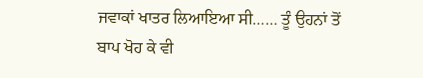ਜਵਾਕਾਂ ਖਾਤਰ ਲਿਆਇਆ ਸੀ…… ਤੂੰ ਉਹਨਾਂ ਤੋਂ ਬਾਪ ਖੋਹ ਕੇ ਵੀ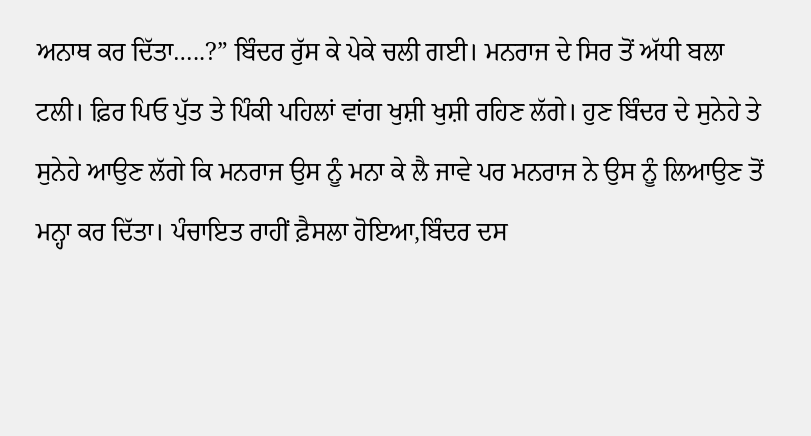ਅਨਾਥ ਕਰ ਦਿੱਤਾ…..?” ਬਿੰਦਰ ਰੁੱਸ ਕੇ ਪੇਕੇ ਚਲੀ ਗਈ। ਮਨਰਾਜ ਦੇ ਸਿਰ ਤੋਂ ਅੱਧੀ ਬਲਾ ਟਲੀ। ਫ਼ਿਰ ਪਿਓ ਪੁੱਤ ਤੇ ਪਿੰਕੀ ਪਹਿਲਾਂ ਵਾਂਗ ਖੁਸ਼ੀ ਖੁਸ਼ੀ ਰਹਿਣ ਲੱਗੇ। ਹੁਣ ਬਿੰਦਰ ਦੇ ਸੁਨੇਹੇ ਤੇ ਸੁਨੇਹੇ ਆਉਣ ਲੱਗੇ ਕਿ ਮਨਰਾਜ ਉਸ ਨੂੰ ਮਨਾ ਕੇ ਲੈ ਜਾਵੇ ਪਰ ਮਨਰਾਜ ਨੇ ਉਸ ਨੂੰ ਲਿਆਉਣ ਤੋਂ ਮਨ੍ਹਾ ਕਰ ਦਿੱਤਾ। ਪੰਚਾਇਤ ਰਾਹੀਂ ਫ਼ੈਸਲਾ ਹੋਇਆ,ਬਿੰਦਰ ਦਸ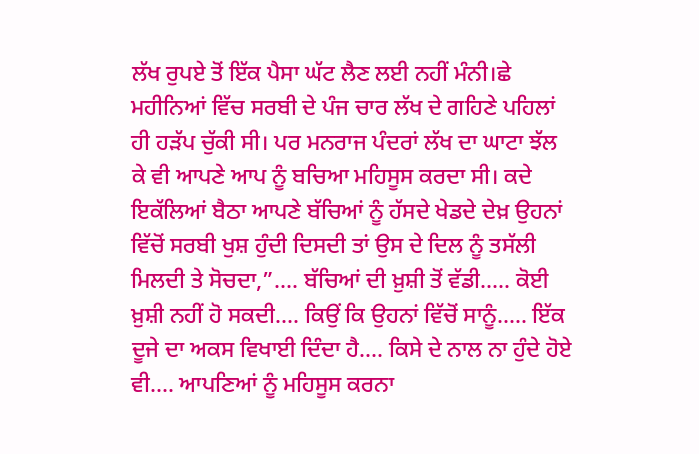ਲੱਖ ਰੁਪਏ ਤੋਂ ਇੱਕ ਪੈਸਾ ਘੱਟ ਲੈਣ ਲਈ ਨਹੀਂ ਮੰਨੀ।ਛੇ ਮਹੀਨਿਆਂ ਵਿੱਚ ਸਰਬੀ ਦੇ ਪੰਜ ਚਾਰ ਲੱਖ ਦੇ ਗਹਿਣੇ ਪਹਿਲਾਂ ਹੀ ਹੜੱਪ ਚੁੱਕੀ ਸੀ। ਪਰ ਮਨਰਾਜ ਪੰਦਰਾਂ ਲੱਖ ਦਾ ਘਾਟਾ ਝੱਲ ਕੇ ਵੀ ਆਪਣੇ ਆਪ ਨੂੰ ਬਚਿਆ ਮਹਿਸੂਸ ਕਰਦਾ ਸੀ। ਕਦੇ ਇਕੱਲਿਆਂ ਬੈਠਾ ਆਪਣੇ ਬੱਚਿਆਂ ਨੂੰ ਹੱਸਦੇ ਖੇਡਦੇ ਦੇਖ਼ ਉਹਨਾਂ ਵਿੱਚੋਂ ਸਰਬੀ ਖੁਸ਼ ਹੁੰਦੀ ਦਿਸਦੀ ਤਾਂ ਉਸ ਦੇ ਦਿਲ ਨੂੰ ਤਸੱਲੀ ਮਿਲਦੀ ਤੇ ਸੋਚਦਾ,”…. ਬੱਚਿਆਂ ਦੀ ਖ਼ੁਸ਼ੀ ਤੋਂ ਵੱਡੀ….. ਕੋਈ ਖ਼ੁਸ਼ੀ ਨਹੀਂ ਹੋ ਸਕਦੀ…. ਕਿਉਂ ਕਿ ਉਹਨਾਂ ਵਿੱਚੋਂ ਸਾਨੂੰ….. ਇੱਕ ਦੂਜੇ ਦਾ ਅਕਸ ਵਿਖਾਈ ਦਿੰਦਾ ਹੈ…. ਕਿਸੇ ਦੇ ਨਾਲ ਨਾ ਹੁੰਦੇ ਹੋਏ ਵੀ…. ਆਪਣਿਆਂ ਨੂੰ ਮਹਿਸੂਸ ਕਰਨਾ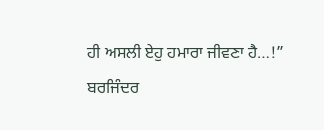ਹੀ ਅਸਲੀ ਏਹੁ ਹਮਾਰਾ ਜੀਵਣਾ ਹੈ…!”
ਬਰਜਿੰਦਰ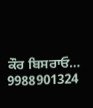ਕੌਰ ਬਿਸਰਾਓ…
9988901324